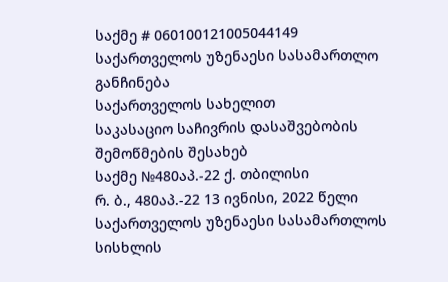საქმე # 060100121005044149
საქართველოს უზენაესი სასამართლო
განჩინება
საქართველოს სახელით
საკასაციო საჩივრის დასაშვებობის
შემოწმების შესახებ
საქმე №480აპ.-22 ქ. თბილისი
რ. ბ., 480აპ.-22 13 ივნისი, 2022 წელი
საქართველოს უზენაესი სასამართლოს სისხლის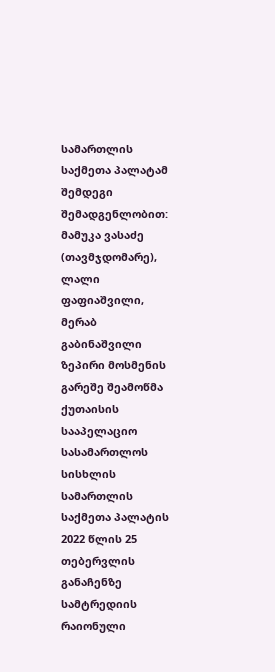სამართლის საქმეთა პალატამ შემდეგი შემადგენლობით:
მამუკა ვასაძე (თავმჯდომარე),
ლალი ფაფიაშვილი, მერაბ გაბინაშვილი
ზეპირი მოსმენის გარეშე შეამოწმა ქუთაისის სააპელაციო სასამართლოს სისხლის სამართლის საქმეთა პალატის 2022 წლის 25 თებერვლის განაჩენზე სამტრედიის რაიონული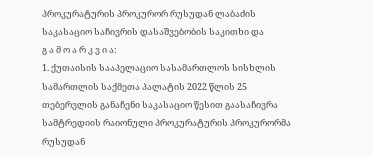პროკურატურის პროკურორ რუსუდან ლაბაძის საკასაციო საჩივრის დასაშვებობის საკითხი და
გ ა მ ო ა რ კ ვ ი ა:
1. ქუთაისის სააპელაციო სასამართლოს სისხლის სამართლის საქმეთა პალატის 2022 წლის 25 თებერვლის განაჩენი საკასაციო წესით გაასაჩივრა სამტრედიის რაიონული პროკურატურის პროკურორმა რუსუდან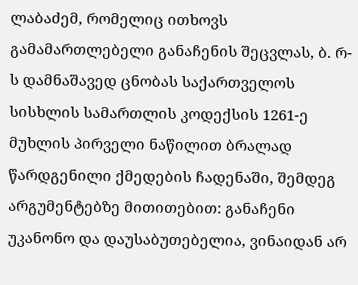ლაბაძემ, რომელიც ითხოვს გამამართლებელი განაჩენის შეცვლას, ბ. რ-ს დამნაშავედ ცნობას საქართველოს სისხლის სამართლის კოდექსის 1261-ე მუხლის პირველი ნაწილით ბრალად წარდგენილი ქმედების ჩადენაში, შემდეგ არგუმენტებზე მითითებით: განაჩენი უკანონო და დაუსაბუთებელია, ვინაიდან არ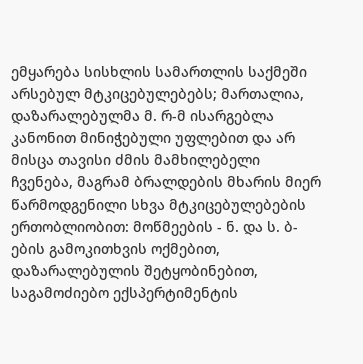ემყარება სისხლის სამართლის საქმეში არსებულ მტკიცებულებებს; მართალია, დაზარალებულმა მ. რ-მ ისარგებლა კანონით მინიჭებული უფლებით და არ მისცა თავისი ძმის მამხილებელი ჩვენება, მაგრამ ბრალდების მხარის მიერ წარმოდგენილი სხვა მტკიცებულებების ერთობლიობით: მოწმეების - ნ. და ს. ბ-ების გამოკითხვის ოქმებით, დაზარალებულის შეტყობინებით, საგამოძიებო ექსპერტიმენტის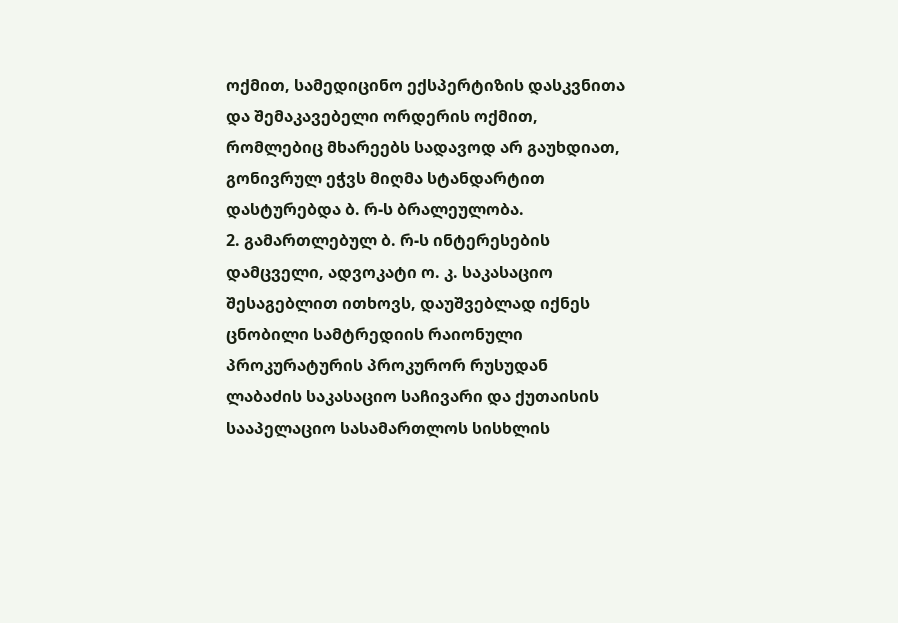ოქმით, სამედიცინო ექსპერტიზის დასკვნითა და შემაკავებელი ორდერის ოქმით, რომლებიც მხარეებს სადავოდ არ გაუხდიათ, გონივრულ ეჭვს მიღმა სტანდარტით დასტურებდა ბ. რ-ს ბრალეულობა.
2. გამართლებულ ბ. რ-ს ინტერესების დამცველი, ადვოკატი ო. კ. საკასაციო შესაგებლით ითხოვს, დაუშვებლად იქნეს ცნობილი სამტრედიის რაიონული პროკურატურის პროკურორ რუსუდან ლაბაძის საკასაციო საჩივარი და ქუთაისის სააპელაციო სასამართლოს სისხლის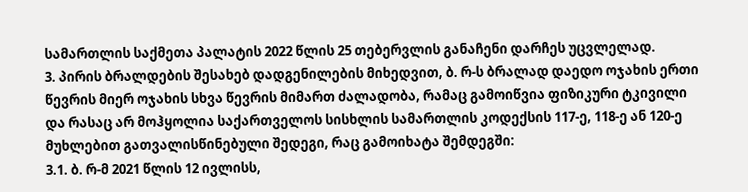სამართლის საქმეთა პალატის 2022 წლის 25 თებერვლის განაჩენი დარჩეს უცვლელად.
3. პირის ბრალდების შესახებ დადგენილების მიხედვით, ბ. რ-ს ბრალად დაედო ოჯახის ერთი წევრის მიერ ოჯახის სხვა წევრის მიმართ ძალადობა, რამაც გამოიწვია ფიზიკური ტკივილი და რასაც არ მოჰყოლია საქართველოს სისხლის სამართლის კოდექსის 117-ე, 118-ე ან 120-ე მუხლებით გათვალისწინებული შედეგი, რაც გამოიხატა შემდეგში:
3.1. ბ. რ-მ 2021 წლის 12 ივლისს,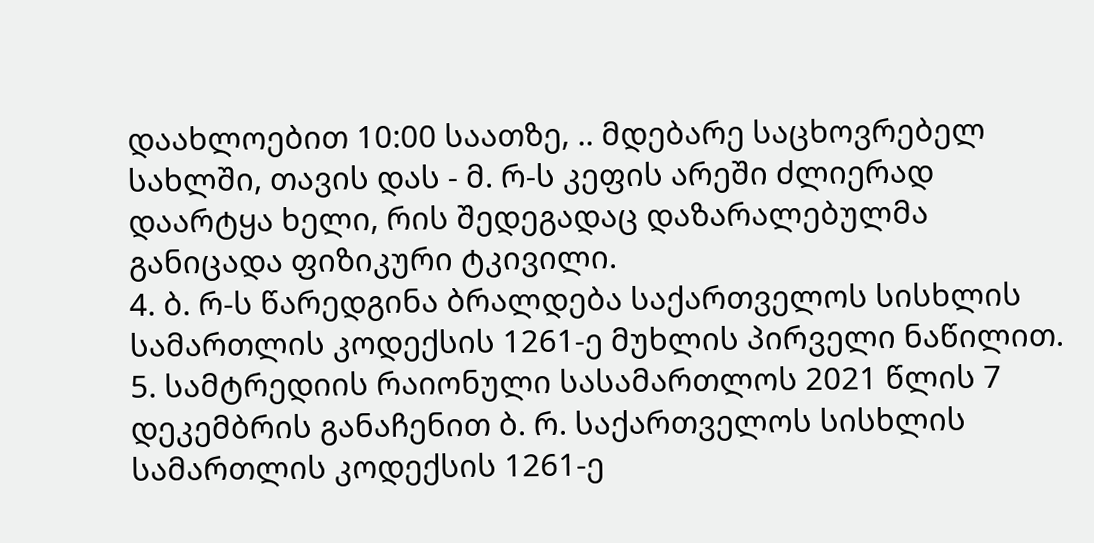დაახლოებით 10:00 საათზე, .. მდებარე საცხოვრებელ სახლში, თავის დას - მ. რ-ს კეფის არეში ძლიერად დაარტყა ხელი, რის შედეგადაც დაზარალებულმა განიცადა ფიზიკური ტკივილი.
4. ბ. რ-ს წარედგინა ბრალდება საქართველოს სისხლის სამართლის კოდექსის 1261-ე მუხლის პირველი ნაწილით.
5. სამტრედიის რაიონული სასამართლოს 2021 წლის 7 დეკემბრის განაჩენით ბ. რ. საქართველოს სისხლის სამართლის კოდექსის 1261-ე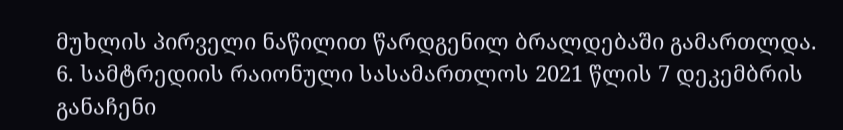მუხლის პირველი ნაწილით წარდგენილ ბრალდებაში გამართლდა.
6. სამტრედიის რაიონული სასამართლოს 2021 წლის 7 დეკემბრის განაჩენი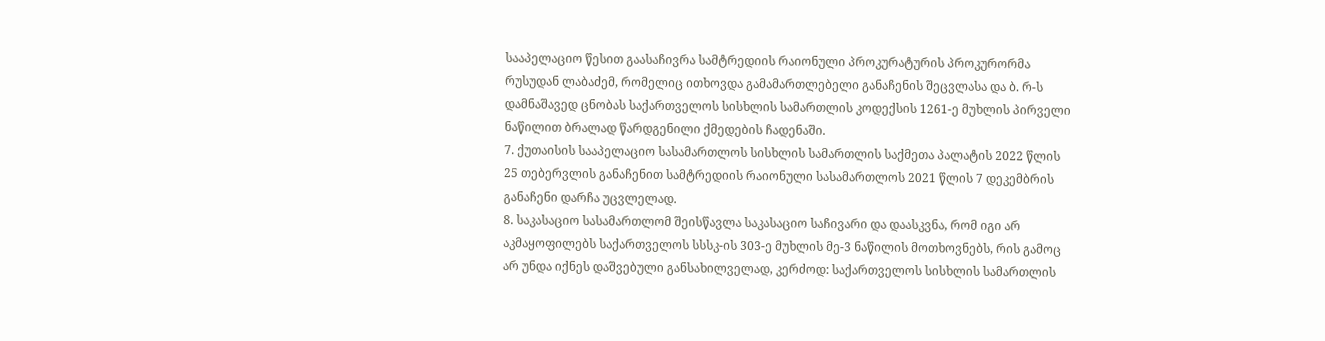სააპელაციო წესით გაასაჩივრა სამტრედიის რაიონული პროკურატურის პროკურორმა რუსუდან ლაბაძემ, რომელიც ითხოვდა გამამართლებელი განაჩენის შეცვლასა და ბ. რ-ს დამნაშავედ ცნობას საქართველოს სისხლის სამართლის კოდექსის 1261-ე მუხლის პირველი ნაწილით ბრალად წარდგენილი ქმედების ჩადენაში.
7. ქუთაისის სააპელაციო სასამართლოს სისხლის სამართლის საქმეთა პალატის 2022 წლის 25 თებერვლის განაჩენით სამტრედიის რაიონული სასამართლოს 2021 წლის 7 დეკემბრის განაჩენი დარჩა უცვლელად.
8. საკასაციო სასამართლომ შეისწავლა საკასაციო საჩივარი და დაასკვნა, რომ იგი არ აკმაყოფილებს საქართველოს სსსკ-ის 303-ე მუხლის მე-3 ნაწილის მოთხოვნებს, რის გამოც არ უნდა იქნეს დაშვებული განსახილველად, კერძოდ: საქართველოს სისხლის სამართლის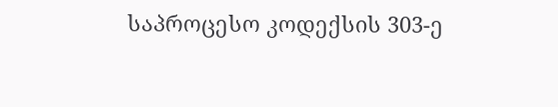საპროცესო კოდექსის 303-ე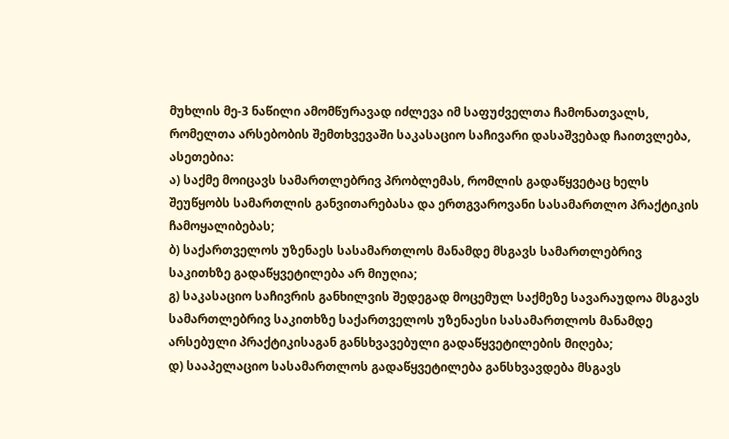მუხლის მე-3 ნაწილი ამომწურავად იძლევა იმ საფუძველთა ჩამონათვალს, რომელთა არსებობის შემთხვევაში საკასაციო საჩივარი დასაშვებად ჩაითვლება, ასეთებია:
ა) საქმე მოიცავს სამართლებრივ პრობლემას, რომლის გადაწყვეტაც ხელს შეუწყობს სამართლის განვითარებასა და ერთგვაროვანი სასამართლო პრაქტიკის ჩამოყალიბებას;
ბ) საქართველოს უზენაეს სასამართლოს მანამდე მსგავს სამართლებრივ საკითხზე გადაწყვეტილება არ მიუღია;
გ) საკასაციო საჩივრის განხილვის შედეგად მოცემულ საქმეზე სავარაუდოა მსგავს სამართლებრივ საკითხზე საქართველოს უზენაესი სასამართლოს მანამდე არსებული პრაქტიკისაგან განსხვავებული გადაწყვეტილების მიღება;
დ) სააპელაციო სასამართლოს გადაწყვეტილება განსხვავდება მსგავს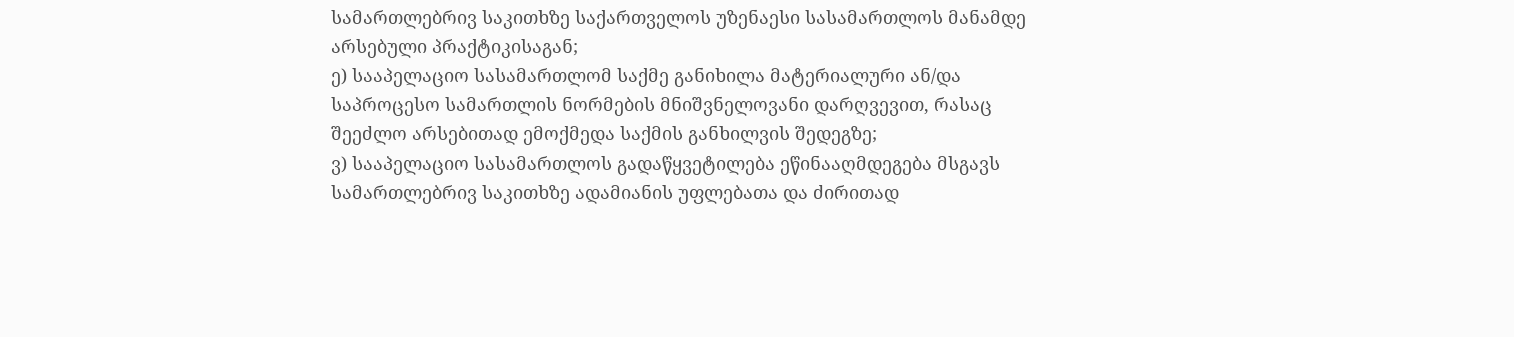სამართლებრივ საკითხზე საქართველოს უზენაესი სასამართლოს მანამდე არსებული პრაქტიკისაგან;
ე) სააპელაციო სასამართლომ საქმე განიხილა მატერიალური ან/და საპროცესო სამართლის ნორმების მნიშვნელოვანი დარღვევით, რასაც შეეძლო არსებითად ემოქმედა საქმის განხილვის შედეგზე;
ვ) სააპელაციო სასამართლოს გადაწყვეტილება ეწინააღმდეგება მსგავს სამართლებრივ საკითხზე ადამიანის უფლებათა და ძირითად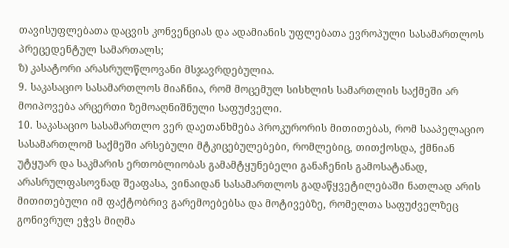თავისუფლებათა დაცვის კონვენციას და ადამიანის უფლებათა ევროპული სასამართლოს პრეცედენტულ სამართალს;
ზ) კასატორი არასრულწლოვანი მსჯავრდებულია.
9. საკასაციო სასამართლოს მიაჩნია, რომ მოცემულ სისხლის სამართლის საქმეში არ მოიპოვება არცერთი ზემოაღნიშნული საფუძველი.
10. საკასაციო სასამართლო ვერ დაეთანხმება პროკურორის მითითებას, რომ სააპელაციო სასამართლომ საქმეში არსებული მტკიცებულებები, რომლებიც, თითქოსდა, ქმნიან უტყუარ და საკმარის ერთობლიობას გამამტყუნებელი განაჩენის გამოსატანად, არასრულფასოვნად შეაფასა, ვინაიდან სასამართლოს გადაწყვეტილებაში ნათლად არის მითითებული იმ ფაქტობრივ გარემოებებსა და მოტივებზე, რომელთა საფუძველზეც გონივრულ ეჭვს მიღმა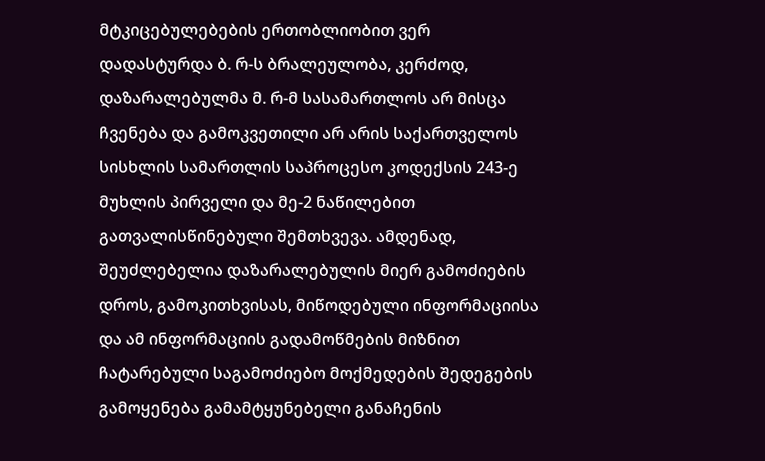მტკიცებულებების ერთობლიობით ვერ დადასტურდა ბ. რ-ს ბრალეულობა, კერძოდ, დაზარალებულმა მ. რ-მ სასამართლოს არ მისცა ჩვენება და გამოკვეთილი არ არის საქართველოს სისხლის სამართლის საპროცესო კოდექსის 243-ე მუხლის პირველი და მე-2 ნაწილებით გათვალისწინებული შემთხვევა. ამდენად, შეუძლებელია დაზარალებულის მიერ გამოძიების დროს, გამოკითხვისას, მიწოდებული ინფორმაციისა და ამ ინფორმაციის გადამოწმების მიზნით ჩატარებული საგამოძიებო მოქმედების შედეგების გამოყენება გამამტყუნებელი განაჩენის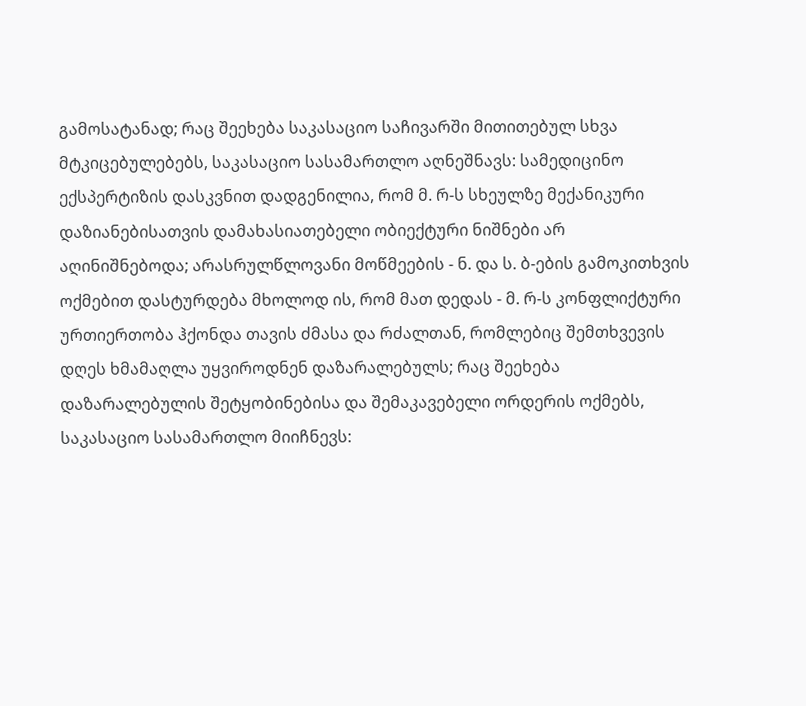გამოსატანად; რაც შეეხება საკასაციო საჩივარში მითითებულ სხვა მტკიცებულებებს, საკასაციო სასამართლო აღნეშნავს: სამედიცინო ექსპერტიზის დასკვნით დადგენილია, რომ მ. რ-ს სხეულზე მექანიკური დაზიანებისათვის დამახასიათებელი ობიექტური ნიშნები არ აღინიშნებოდა; არასრულწლოვანი მოწმეების - ნ. და ს. ბ-ების გამოკითხვის ოქმებით დასტურდება მხოლოდ ის, რომ მათ დედას - მ. რ-ს კონფლიქტური ურთიერთობა ჰქონდა თავის ძმასა და რძალთან, რომლებიც შემთხვევის დღეს ხმამაღლა უყვიროდნენ დაზარალებულს; რაც შეეხება დაზარალებულის შეტყობინებისა და შემაკავებელი ორდერის ოქმებს, საკასაციო სასამართლო მიიჩნევს: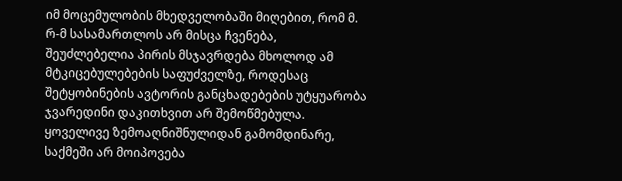იმ მოცემულობის მხედველობაში მიღებით, რომ მ. რ-მ სასამართლოს არ მისცა ჩვენება, შეუძლებელია პირის მსჯავრდება მხოლოდ ამ მტკიცებულებების საფუძველზე, როდესაც შეტყობინების ავტორის განცხადებების უტყუარობა ჯვარედინი დაკითხვით არ შემოწმებულა. ყოველივე ზემოაღნიშნულიდან გამომდინარე, საქმეში არ მოიპოვება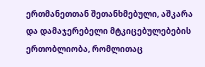ერთმანეთთან შეთანხმებული, აშკარა და დამაჯერებელი მტკიცებულებების ერთობლიობა, რომლითაც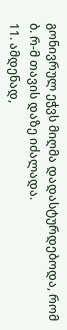გონივრულ ეჭვს მიღმა დადასტურდებოდა, რომ ბ. რ-მ თავის დაზე იძალადა.
11. ამდენად,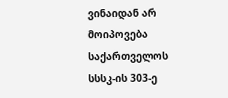ვინაიდან არ მოიპოვება საქართველოს სსსკ-ის 303-ე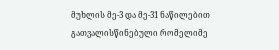მუხლის მე-3 და მე-31 ნაწილებით გათვალისწინებული რომელიმე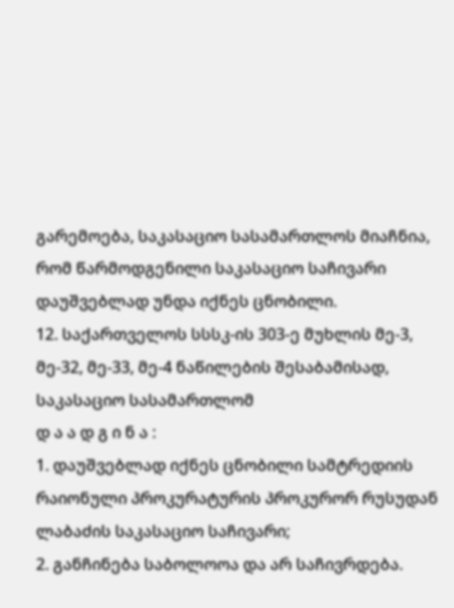გარემოება, საკასაციო სასამართლოს მიაჩნია, რომ წარმოდგენილი საკასაციო საჩივარი დაუშვებლად უნდა იქნეს ცნობილი.
12. საქართველოს სსსკ-ის 303-ე მუხლის მე-3, მე-32, მე-33, მე-4 ნაწილების შესაბამისად, საკასაციო სასამართლომ
დ ა ა დ გ ი ნ ა :
1. დაუშვებლად იქნეს ცნობილი სამტრედიის რაიონული პროკურატურის პროკურორ რუსუდან ლაბაძის საკასაციო საჩივარი;
2. განჩინება საბოლოოა და არ საჩივრდება.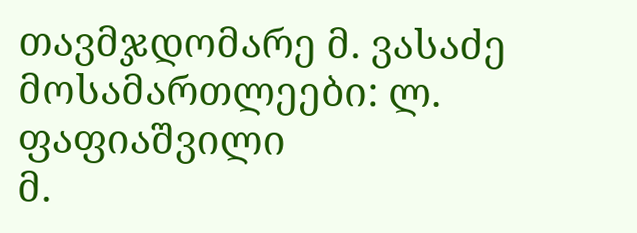თავმჯდომარე მ. ვასაძე
მოსამართლეები: ლ. ფაფიაშვილი
მ.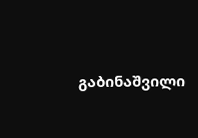გაბინაშვილი